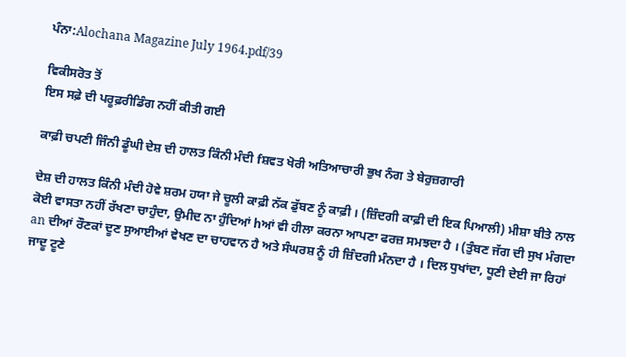ਪੰਨਾ:Alochana Magazine July 1964.pdf/39

ਵਿਕੀਸਰੋਤ ਤੋਂ
ਇਸ ਸਫ਼ੇ ਦੀ ਪਰੂਫ਼ਰੀਡਿੰਗ ਨਹੀਂ ਕੀਤੀ ਗਈ

ਕਾਫ਼ੀ ਚਪਣੀ ਜਿੰਨੀ ਡੂੰਘੀ ਦੇਸ਼ ਦੀ ਹਾਲਤ ਕਿੰਨੀ ਮੰਦੀ fਸ਼ਵਤ ਖੋਰੀ ਅਤਿਆਚਾਰੀ ਭੁਖ ਨੰਗ ਤੇ ਬੇਰੁਜ਼ਗਾਰੀ

ਦੇਸ਼ ਦੀ ਹਾਲਤ ਕਿੰਨੀ ਮੰਦੀ ਹੋਵੇ ਸ਼ਰਮ ਹਯਾ ਜੇ ਚੂਲੀ ਕਾਫ਼ੀ ਨੱਕ ਡੁੱਬਣ ਨੂੰ ਕਾਫ਼ੀ । (ਜ਼ਿੰਦਗੀ ਕਾਫ਼ੀ ਦੀ ਇਕ ਪਿਆਲੀ) ਮੀਸ਼ਾ ਬੀਤੇ ਨਾਲ ਕੋਈ ਵਾਸਤਾ ਨਹੀਂ ਰੱਖਣਾ ਚਾਹੁੰਦਾ, ਉਮੀਦ ਨਾ ਹੁੰਦਿਆਂ hਆਂ ਵੀ ਹੀਲਾ ਕਰਨਾ ਆਪਣਾ ਫਰਜ਼ ਸਮਝਦਾ ਹੈ । (ਤੁੰਬਣ ਜੱਗ ਦੀ ਸੁਖ ਮੰਗਦਾ an ਦੀਆਂ ਰੌਣਕਾਂ ਦੂਣ ਸੁਆਈਆਂ ਵੇਖਣ ਦਾ ਚਾਹਵਾਨ ਹੈ ਅਤੇ ਸੰਘਰਸ਼ ਨੂੰ ਹੀ ਜ਼ਿੰਦਗੀ ਮੰਨਦਾ ਹੈ । ਦਿਲ ਧੁਖਾਂਦਾ, ਧੂਣੀ ਦੇਈ ਜਾ ਰਿਹਾਂ ਜਾਦੂ ਟੂਣੇ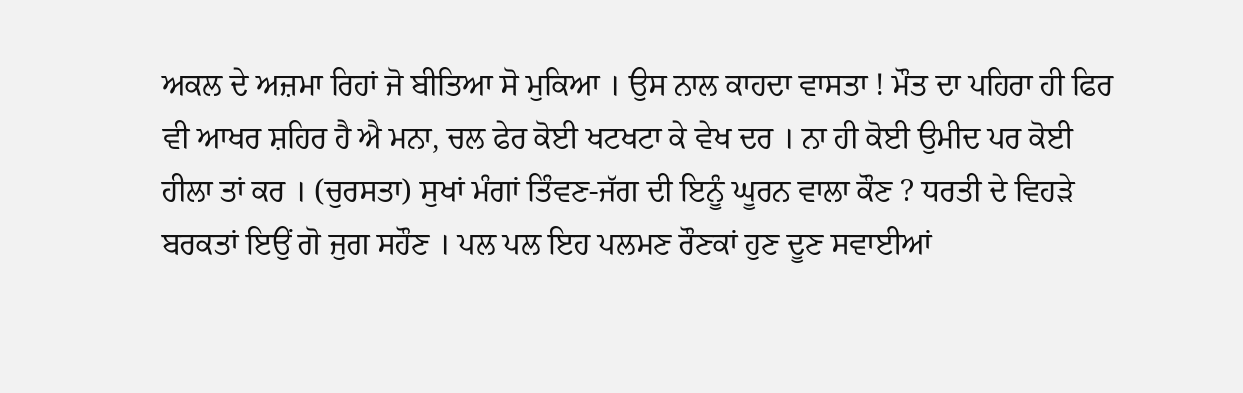ਅਕਲ ਦੇ ਅਜ਼ਮਾ ਰਿਹਾਂ ਜੋ ਬੀਤਿਆ ਸੋ ਮੁਕਿਆ । ਉਸ ਨਾਲ ਕਾਹਦਾ ਵਾਸਤਾ ! ਮੌਤ ਦਾ ਪਹਿਰਾ ਹੀ ਫਿਰ ਵੀ ਆਖਰ ਸ਼ਹਿਰ ਹੈ ਐ ਮਨਾ, ਚਲ ਫੇਰ ਕੋਈ ਖਟਖਟਾ ਕੇ ਵੇਖ ਦਰ । ਨਾ ਹੀ ਕੋਈ ਉਮੀਦ ਪਰ ਕੋਈ ਹੀਲਾ ਤਾਂ ਕਰ । (ਚੁਰਸਤਾ) ਸੁਖਾਂ ਮੰਗਾਂ ਤਿੰਵਣ-ਜੱਗ ਦੀ ਇਨੂੰ ਘੂਰਨ ਵਾਲਾ ਕੌਣ ? ਧਰਤੀ ਦੇ ਵਿਹੜੇ ਬਰਕਤਾਂ ਇਉਂ ਗੋ ਜੁਗ ਸਹੌਣ । ਪਲ ਪਲ ਇਹ ਪਲਮਣ ਰੌਣਕਾਂ ਹੁਣ ਦੂਣ ਸਵਾਈਆਂ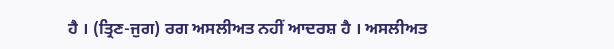ਹੈ । (ਤ੍ਰਿਣ-ਜੁਗ) ਰਗ ਅਸਲੀਅਤ ਨਹੀਂ ਆਦਰਸ਼ ਹੈ । ਅਸਲੀਅਤ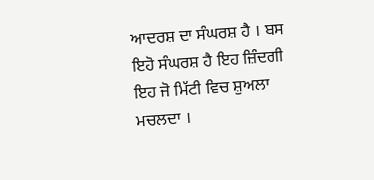ਆਦਰਸ਼ ਦਾ ਸੰਘਰਸ਼ ਹੈ । ਬਸ ਇਹੋ ਸੰਘਰਸ਼ ਹੈ ਇਹ ਜ਼ਿੰਦਗੀ ਇਹ ਜੋ ਮਿੱਟੀ ਵਿਚ ਸ਼ੁਅਲਾ ਮਚਲਦਾ ।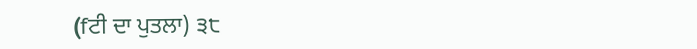(fਟੀ ਦਾ ਪੁਤਲਾ) ੩੮